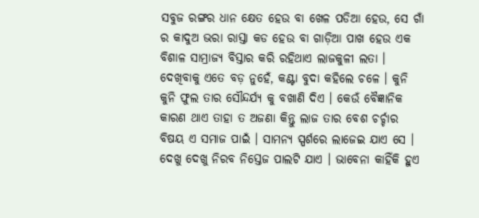ସବୁଜ ରଙ୍ଗର ଧାନ କ୍ଷେତ ହେଉ ବା ଖେଳ ପଡିଆ ହେଉ, ସେ ଗାଁ ର କାଦୁଅ ଭରା ରାସ୍ତା କଡ ହେଉ ବା ଗାଡ଼ିଆ ପାଖ ହେଉ ଏକ ବିଶାଳ ସାମ୍ରାଜ୍ୟ ବିସ୍ତାର କରି ରହିଥାଏ ଲାଜକୁଳୀ ଲତା । ଦେଖିବାକୁ ଏତେ ବଡ଼ ନୁହେଁ, କଣ୍ଟା ବୁଦା କହିଲେ ଚଳେ । କୁନି କୁନି ଫୁଲ ତାର ସୌନ୍ଦର୍ଯ୍ୟ କୁ ବଖାଣି ଦିଏ । କେଉଁ ବୈଜ୍ଞାନିକ କାରଣ ଥାଏ ତାହା ତ ଅଜଣା କିନ୍ତୁ ଲାଜ ତାର ବେଶ ଚର୍ଚ୍ଚାର ବିଷୟ ଏ ସମାଜ ପାଇଁ । ସାମନ୍ୟ ସ୍ପର୍ଶରେ ଲାଜେଇ ଯାଏ ସେ । ଦେଖୁ ଦେଖୁ ନିରବ ନିସ୍ତେଜ ପାଲଟି ଯାଏ । ଭାବେନା କାହିଁକି ହୁଏ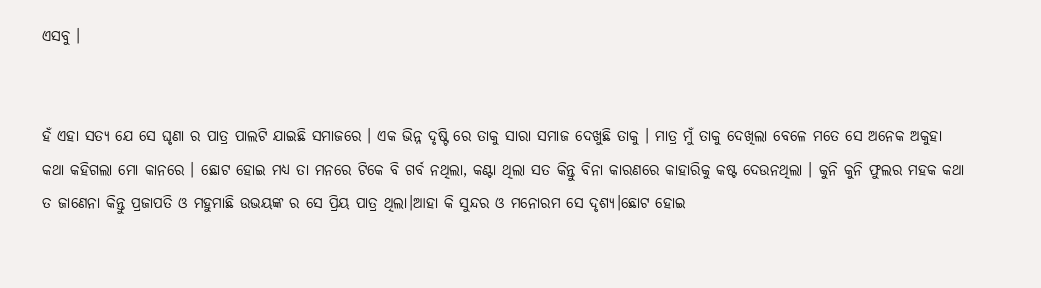ଏସବୁ ।


ହଁ ଏହା ସତ୍ୟ ଯେ ସେ ଘୃଣା ର ପାତ୍ର ପାଲଟି ଯାଇଛି ସମାଜରେ । ଏକ ଭିନ୍ନ ଦୃଷ୍ଟି ରେ ତାକୁ ସାରା ସମାଜ ଦେଖୁଛି ତାକୁ । ମାତ୍ର ମୁଁ ତାକୁ ଦେଖିଲା ବେଳେ ମତେ ସେ ଅନେକ ଅକୁହା କଥା କହିଗଲା ମୋ କାନରେ । ଛୋଟ ହୋଇ ମଧ୍ୟ ତା ମନରେ ଟିକେ ବି ଗର୍ବ ନଥିଲା, କଣ୍ଟା ଥିଲା ସତ କିନ୍ତୁ ବିନା କାରଣରେ କାହାରିକୁ କଷ୍ଟ ଦେଉନଥିଲା । କୁନି କୁନି ଫୁଲର ମହକ କଥା ତ ଜାଣେନା କିନ୍ତୁ ପ୍ରଜାପତି ଓ ମହୁମାଛି ଉଭୟଙ୍କ ର ସେ ପ୍ରିୟ ପାତ୍ର ଥିଲା।ଆହା କି ସୁନ୍ଦର ଓ ମନୋରମ ସେ ଦୃଶ୍ୟ।ଛୋଟ ହୋଇ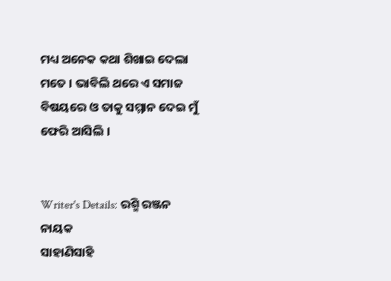ମଧ୍ୟ ଅନେକ କଥା ଶିଖାଇ ଦେଲା ମତେ । ଭାବିଲି ଥରେ ଏ ସମାଜ ବିଷୟରେ ଓ ତାକୁ ସମ୍ମାନ ଦେଇ ମୁଁ ଫେରି ଆସିଲି ।


Writer's Details: ରଶ୍ମି ରଞ୍ଜନ ନାୟକ
ସାହାଣିସାହି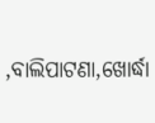,ବାଲିପାଟଣା,ଖୋର୍ଦ୍ଧା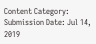Content Category:
Submission Date: Jul 14, 2019